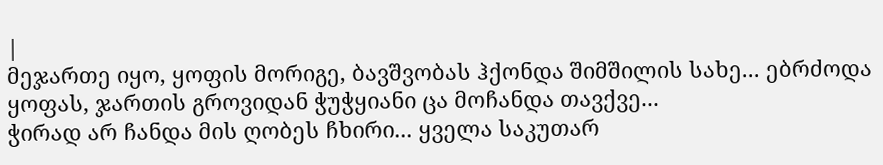|
მეჯართე იყო, ყოფის მორიგე, ბავშვობას ჰქონდა შიმშილის სახე... ებრძოდა ყოფას, ჯართის გროვიდან ჭუჭყიანი ცა მოჩანდა თავქვე...
ჭირად არ ჩანდა მის ღობეს ჩხირი... ყველა საკუთარ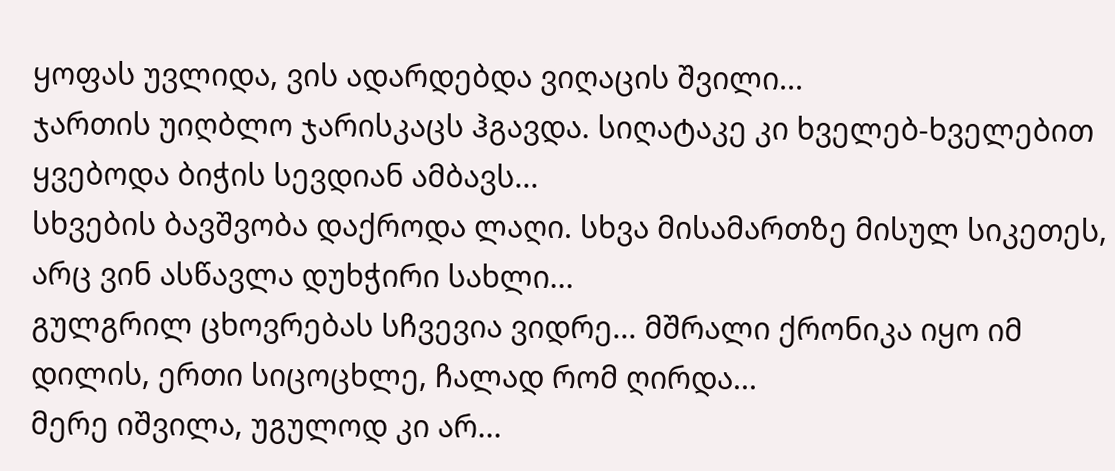ყოფას უვლიდა, ვის ადარდებდა ვიღაცის შვილი...
ჯართის უიღბლო ჯარისკაცს ჰგავდა. სიღატაკე კი ხველებ-ხველებით ყვებოდა ბიჭის სევდიან ამბავს...
სხვების ბავშვობა დაქროდა ლაღი. სხვა მისამართზე მისულ სიკეთეს, არც ვინ ასწავლა დუხჭირი სახლი...
გულგრილ ცხოვრებას სჩვევია ვიდრე... მშრალი ქრონიკა იყო იმ დილის, ერთი სიცოცხლე, ჩალად რომ ღირდა...
მერე იშვილა, უგულოდ კი არ...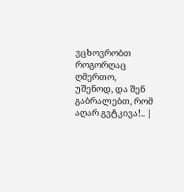ვცხოვრობთ როგორღაც ღმერთო, უშენოდ, და შენ გაბრალებთ, რომ აღარ გვტკივა!.. |